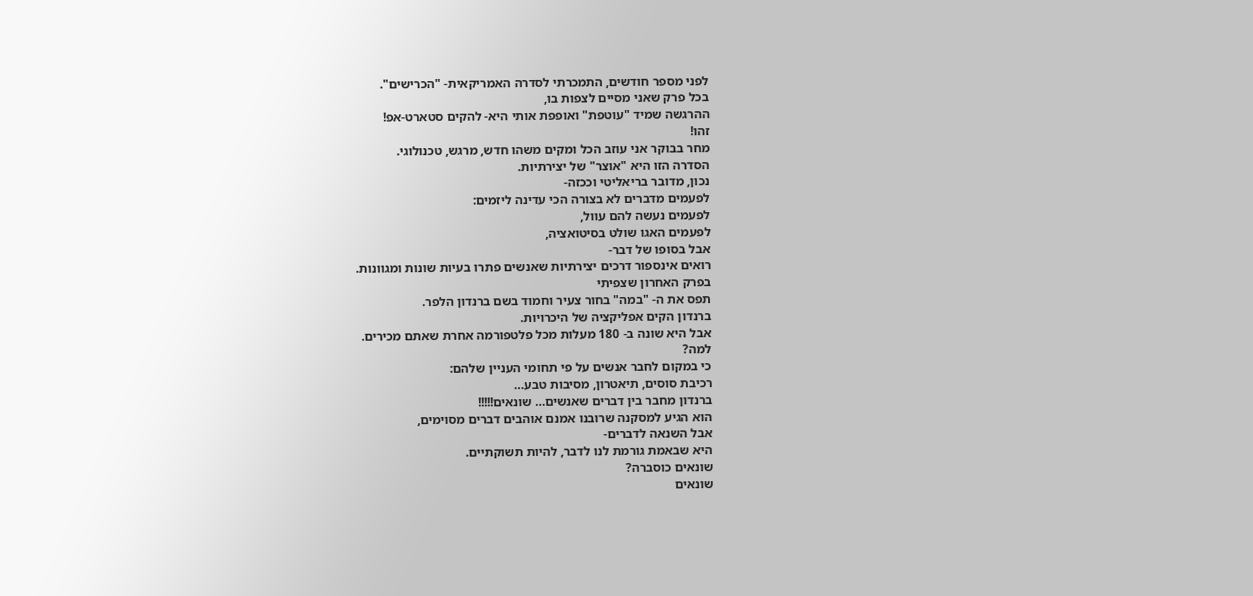לפני מספר חודשים, התמכרתי לסדרה האמריקאית- "הכרישים".
בכל פרק שאני מסיים לצפות בו,
ההרגשה שמיד "עוטפת" ואופפת אותי היא- להקים סטארט-אפ!
זהו!
מחר בבוקר אני עוזב הכל ומקים משהו חדש, מרגש, טכנולוגי.
הסדרה הזו היא "אוצר" של יצירתיות.
נכון, מדובר בריאליטי וככזה-
לפעמים מדברים לא בצורה הכי עדינה ליזמים:
לפעמים נעשה להם עוול,
לפעמים האגו שולט בסיטואציה,
אבל בסופו של דבר-
רואים אינספור דרכים יצירתיות שאנשים פתרו בעיות שונות ומגוונות.
בפרק האחרון שצפיתי
תפס את ה- "במה" בחור צעיר וחמוד בשם ברנדון הלפר.
ברנדון הקים אפליקציה של היכרויות.
אבל היא שונה ב- 180 מעלות מכל פלטפורמה אחרת שאתם מכירים.
למה?
כי במקום לחבר אנשים על פי תחומי העניין שלהם:
רכיבת סוסים, תיאטרון, מסיבות טבע…
ברנדון מחבר בין דברים שאנשים… שונאים!!!!!
הוא הגיע למסקנה שרובנו אמנם אוהבים דברים מסוימים,
אבל השנאה לדברים-
היא שבאמת גורמת לנו לדבר, להיות תשוקתיים.
שונאים כוסברה?
שונאים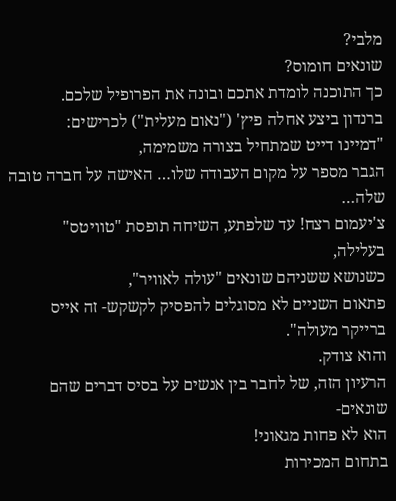מלבי?
שונאים חומוס?
כך התוכנה לומדת אתכם ובונה את הפרופיל שלכם.
ברנדון ביצע אחלה פיץ' ("נאום מעלית") לכרישים:
"דמיינו דייט שמתחיל בצורה משמימה,
הגבר מספר על מקום העבודה שלו… האישה על חברה טובה שלה…
צ'יעמום רצח! עד שלפתע, השיחה תופסת "טוויטס" בעלילה,
כשנושא ששניהם שונאים "עולה לאוויר",
פתאום השניים לא מסוגלים להפסיק לקשקש- זה אייס ברייקר מעולה".
והוא צודק.
הרעיון הזה, של לחבר בין אנשים על בסיס דברים שהם שונאים-
הוא לא פחות מגאוני!
בתחום המכירות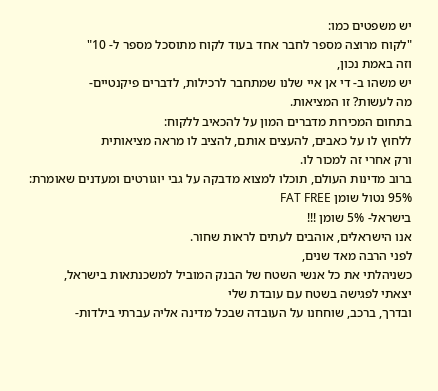יש משפטים כמו:
"לקוח מרוצה מספר לחבר אחד בעוד לקוח מתוסכל מספר ל- 10"
וזה באמת נכון,
יש משהו ב- די אן איי שלנו שמתחבר לרכילות, לדברים פיקנטיים-
מה לעשות? זו המציאות.
בתחום המכירות מדברים המון על להכאיב ללקוח:
ללחוץ לו על כאבים, להעצים אותם, להציב לו מראה מציאותית
ורק אחרי זה למכור לו.
ברוב מדינות העולם, תוכלו למצוא מדבקה על גבי יוגורטים ומעדנים שאומרת:
95% נטול שומן FAT FREE
בישראל- 5% שומן !!!
אנו הישראלים, אוהבים לעתים לראות שחור.
לפני הרבה מאד שנים,
כשניהלתי את כל אנשי השטח של הבנק המוביל למשכנתאות בישראל,
יצאתי לפגישה בשטח עם עובדת שלי
ובדרך, ברכב, שוחחנו על העובדה שבכל מדינה אליה עברתי בילדות-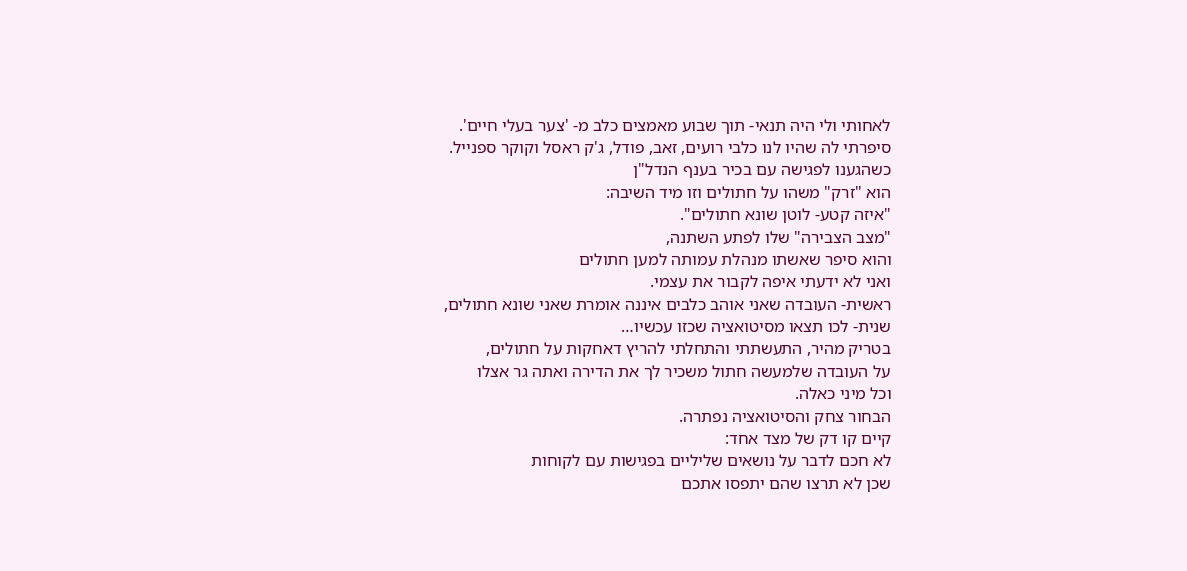לאחותי ולי היה תנאי- תוך שבוע מאמצים כלב מ- 'צער בעלי חיים'.
סיפרתי לה שהיו לנו כלבי רועים, זאב, פודל, ג'ק ראסל וקוקר ספנייל.
כשהגענו לפגישה עם בכיר בענף הנדל"ן
הוא "זרק" משהו על חתולים וזו מיד השיבה:
"איזה קטע- לוטן שונא חתולים".
"מצב הצבירה" שלו לפתע השתנה,
והוא סיפר שאשתו מנהלת עמותה למען חתולים
ואני לא ידעתי איפה לקבור את עצמי.
ראשית- העובדה שאני אוהב כלבים איננה אומרת שאני שונא חתולים,
שנית- לכו תצאו מסיטואציה שכזו עכשיו…
בטריק מהיר, התעשתתי והתחלתי להריץ דאחקות על חתולים,
על העובדה שלמעשה חתול משכיר לך את הדירה ואתה גר אצלו
וכל מיני כאלה.
הבחור צחק והסיטואציה נפתרה.
קיים קו דק של מצד אחד:
לא חכם לדבר על נושאים שליליים בפגישות עם לקוחות
שכן לא תרצו שהם יתפסו אתכם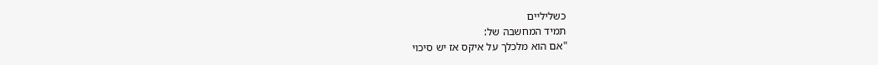כשליליים
תמיד המחשבה של:
"אם הוא מלכלך על איקס אז יש סיכוי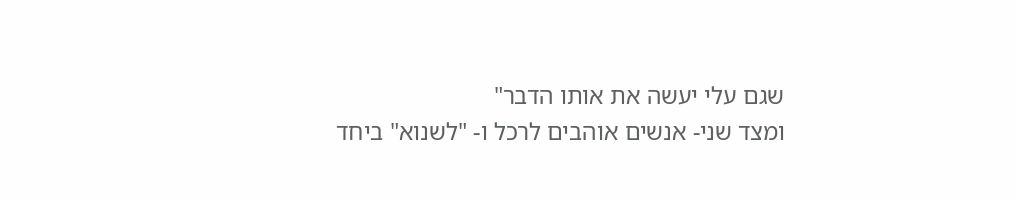שגם עלי יעשה את אותו הדבר"
ומצד שני- אנשים אוהבים לרכל ו- "לשנוא" ביחד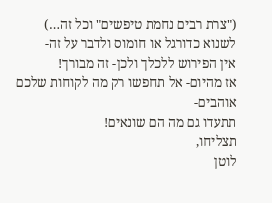("צרת רבים נחמת טיפשים" וכל זה…)
לשנוא כדורגל או חומוס ולדבר על זה-
אין הפירוש ללכלך ולכן- זה מבורך!
אז מהיום- אל תחפשו רק מה לקוחות שלכם אוהבים-
תתעדו גם מה הם שונאים!
תצליחו,
לוטן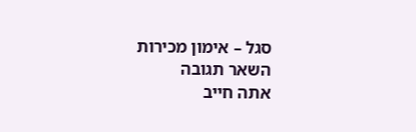סגל – אימון מכירות
השאר תגובה
אתה חייב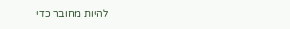להיות מחובר כדי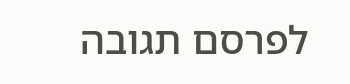לפרסם תגובה